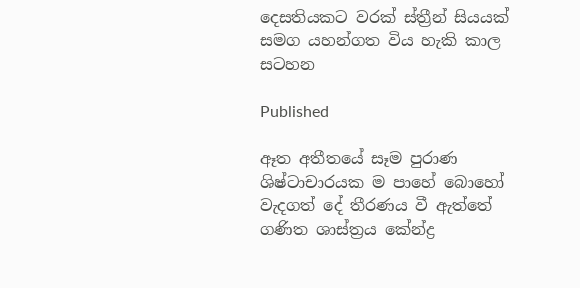දෙසතියකට වරක් ස්ත්‍රීන් සියයක් සමග යහන්ගත විය හැකි කාල සටහන

Published

ඈත අතීතයේ සෑම පුරාණ ශිෂ්ටාචාරයක ම පාහේ බොහෝ වැදගත් දේ තීරණය වී ඇත්තේ ගණිත ශාස්ත්‍රය කේන්ද්‍ර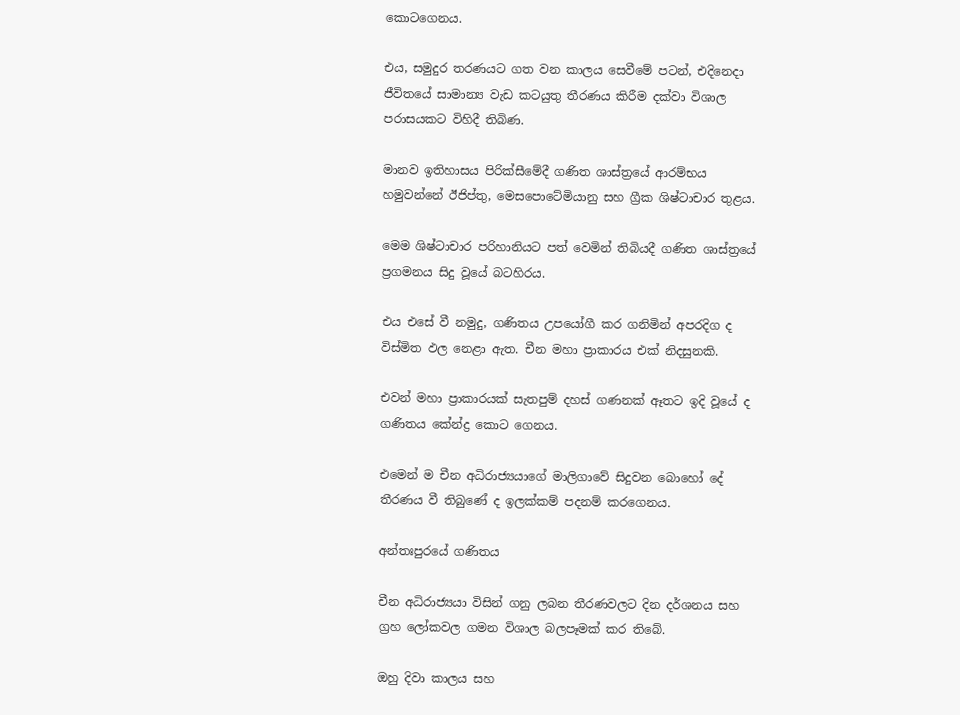කොටගෙනය.

එය, සමුදුර තරණයට ගත වන කාලය සෙවීමේ පටන්, එදිනෙදා ජීවිතයේ සාමාන්‍ය වැඩ කටයුතු තීරණය කිරීම දක්වා විශාල පරාසයකට විහිදී තිබිණ.

මානව ඉතිහාසය පිරික්සීමේදී ගණිත ශාස්ත්‍රයේ ආරම්භය හමුවන්නේ ඊජිප්තු, මෙසපොටේමියානු සහ ග්‍රීක ශිෂ්ටාචාර තුළය.

මෙම ශිෂ්ටාචාර පරිහානියට පත් වෙමින් තිබියදී ගණිත ශාස්ත්‍රයේ ප්‍රගමනය සිදු වූයේ බටහිරය.

එය එසේ වී නමුදු, ගණිතය උපයෝගී කර ගනිමින් අපරදිග ද විස්මිත ඵල නෙළා ඇත. චීන මහා ප්‍රාකාරය එක් නිදසුනකි.

එවන් මහා ප්‍රාකාරයක් සැතපුම් දහස් ගණනක් ඈතට ඉදි වූයේ ද ගණිතය කේන්ද්‍ර කොට ගෙනය.

එමෙන් ම චීන අධිරාජ්‍යයාගේ මාලිගාවේ සිදුවන බොහෝ දේ තීරණය වී තිබුණේ ද ඉලක්කම් පදනම් කරගෙනය.

අන්තඃපුරයේ ගණිතය

චීන අධිරාජ්‍යයා විසින් ගනු ලබන තීරණවලට දින දර්ශනය සහ ග්‍රහ ලෝකවල ගමන විශාල බලපෑමක් කර තිබේ.

ඔහු දිවා කාලය සහ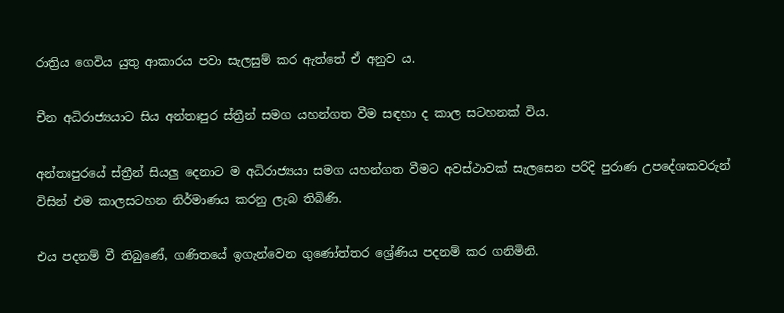රාත්‍රිය ගෙවිය යුතු ආකාරය පවා සැලසුම් කර ඇත්තේ ඒ අනුව ය.

චීන අධිරාජ්‍යයාට සිය අන්තඃපුර ස්ත්‍රීන් සමග යහන්ගත වීම සඳහා ද කාල සටහනක් විය.

අන්තඃපුරයේ ස්ත්‍රීන් සියලු දෙනාට ම අධිරාජ්‍යයා සමග යහන්ගත වීමට අවස්ථාවක් සැලසෙන පරිදි පුරාණ උපදේශකවරුන් විසින් එම කාලසටහන නිර්මාණය කරනු ලැබ තිබිණි.

එය පදනම් වී තිබුණේ, ගණිතයේ ඉගැන්වෙන ගුණෝත්තර ශ්‍රේණිය පදනම් කර ගනිමිනි.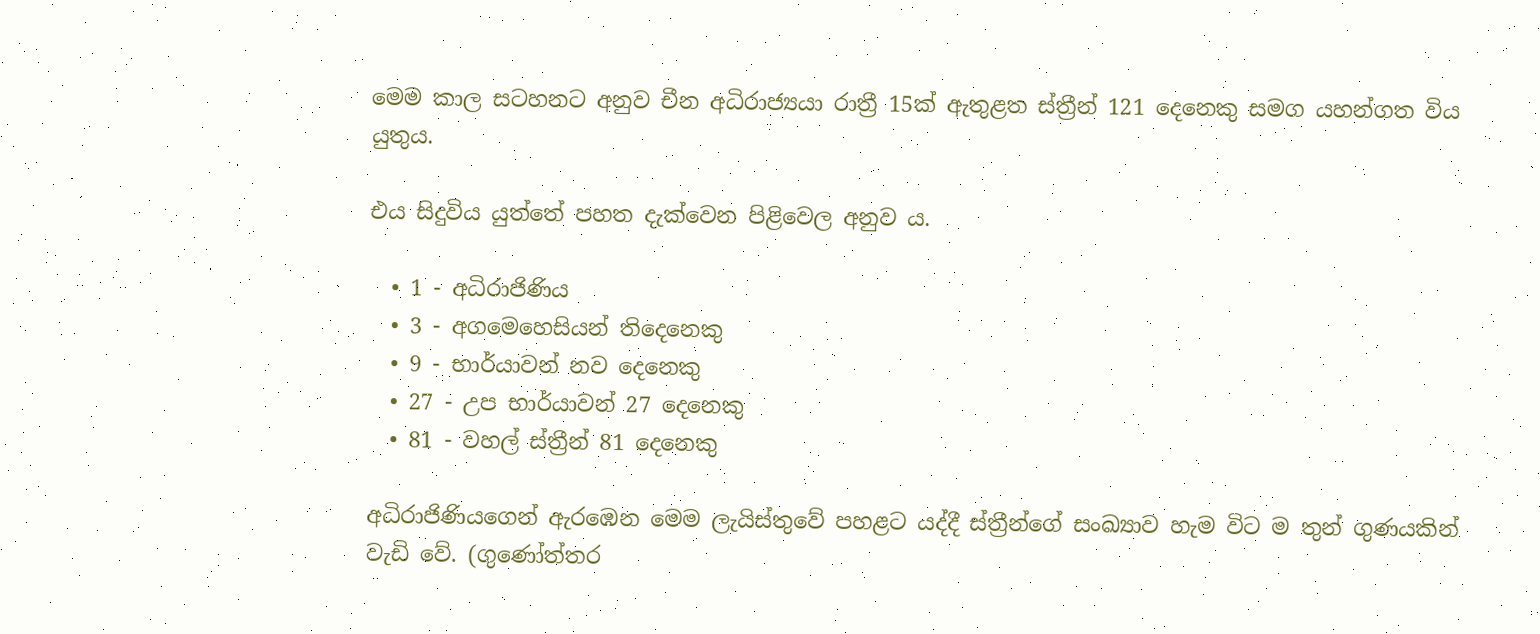මෙම කාල සටහනට අනුව චීන අධිරාජ්‍යයා රාත්‍රී 15ක් ඇතුළත ස්ත්‍රීන් 121 දෙනෙකු සමග යහන්ගත විය යුතුය.

එය සිදුවිය යුත්තේ පහත දැක්වෙන පිළිවෙල අනුව ය.

  • 1 - අධිරාජිණිය
  • 3 - අගමෙහෙසියන් තිදෙනෙකු
  • 9 - භාර්යාවන් නව දෙනෙකු
  • 27 - උප භාර්යාවන් 27 දෙනෙකු
  • 81 - වහල් ස්ත්‍රීන් 81 දෙනෙකු

අධිරාජිණියගෙන් ඇරඹෙන මෙම ලැයිස්තුවේ පහළට යද්දී ස්ත්‍රීන්ගේ සංඛ්‍යාව හැම විට ම තුන් ගුණයකින් වැඩි වේ. (ගුණෝත්තර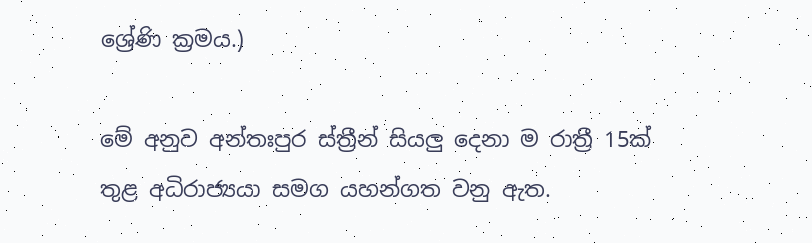ශ්‍රේණි ක්‍රමය.)

මේ අනුව අන්තඃපුර ස්ත්‍රීන් සියලු දෙනා ම රාත්‍රී 15ක් තුළ අධිරාජ්‍යයා සමග යහන්ගත වනු ඇත.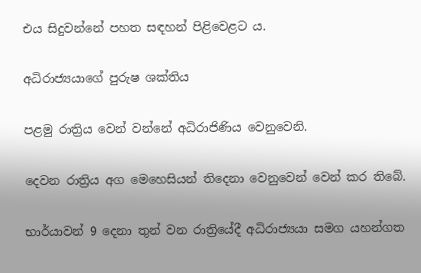එය සිදුවන්නේ පහත සඳහන් පිළිවෙළට ය.

අධිරාජ්‍යයාගේ පුරුෂ ශක්තිය

පළමු රාත්‍රිය වෙන් වන්නේ අධිරාජිණිය වෙනුවෙනි.

දෙවන රාත්‍රිය අග මෙහෙසියන් තිදෙනා වෙනුවෙන් වෙන් කර තිබේ.

භාර්යාවන් 9 දෙනා තුන් වන රාත්‍රියේදී අධිරාජ්‍යයා සමග යහන්ගත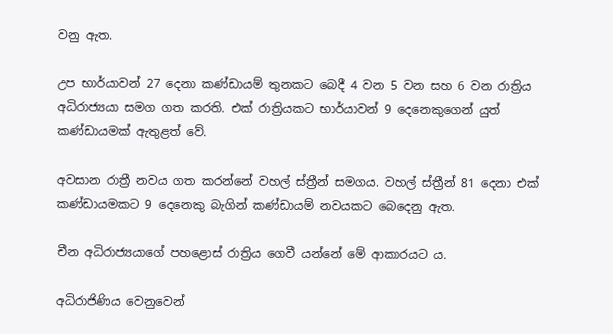වනු ඇත.

උප භාර්යාවන් 27 දෙනා කණ්ඩායම් තුනකට බෙදී 4 වන 5 වන සහ 6 වන රාත්‍රිය අධිරාජ්‍යයා සමග ගත කරති. එක් රාත්‍රියකට භාර්යාවන් 9 දෙනෙකුගෙන් යුත් කණ්ඩායමක් ඇතුළත් වේ.

අවසාන රාත්‍රී නවය ගත කරන්නේ වහල් ස්ත්‍රීන් සමගය. වහල් ස්ත්‍රීන් 81 දෙනා එක් කණ්ඩායමකට 9 දෙනෙකු බැගින් කණ්ඩායම් නවයකට බෙදෙනු ඇත.

චීන අධිරාජ්‍යයාගේ පහළොස් රාත්‍රිය ගෙවී යන්නේ මේ ආකාරයට ය.

අධිරාජිණිය වෙනුවෙන්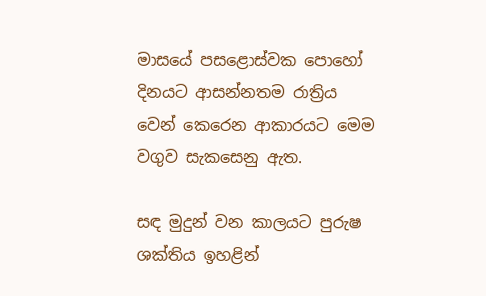මාසයේ පසළොස්වක පොහෝ දිනයට ආසන්නතම රාත්‍රිය වෙන් කෙරෙන ආකාරයට මෙම වගුව සැකසෙනු ඇත.

සඳ මුදුන් වන කාලයට පුරුෂ ශක්තිය ඉහළින්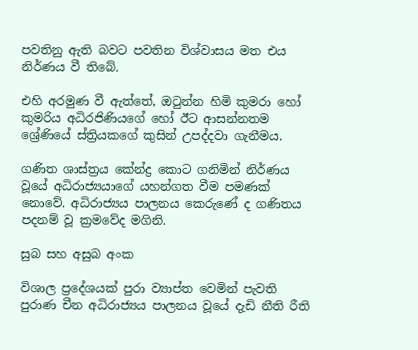පවතිනු ඇති බවට පවතින විශ්වාසය මත එය නිර්ණය වී තිබේ.

එහි අරමුණ වී ඇත්තේ, ඔටුන්න හිමි කුමරා හෝ කුමරිය අධිරජිණියගේ හෝ ඊට ආසන්නතම ශ්‍රේණියේ ස්ත්‍රියකගේ කුසින් උපද්දවා ගැනීමය.

ගණිත ශාස්ත්‍රය කේන්ද්‍ර කොට ගනිමින් නිර්ණය වූයේ අධිරාජ්‍යයාගේ යහන්ගත වීම පමණක් නොවේ. අධිරාජ්‍යය පාලනය කෙරුණේ ද ගණිතය පදනම් වූ ක්‍රමවේද මගිනි.

සුබ සහ අසුබ අංක

විශාල ප්‍රදේශයක් පුරා ව්‍යාප්ත වෙමින් පැවති පුරාණ චීන අධිරාජ්‍යය පාලනය වූයේ දැඩි නීති රීති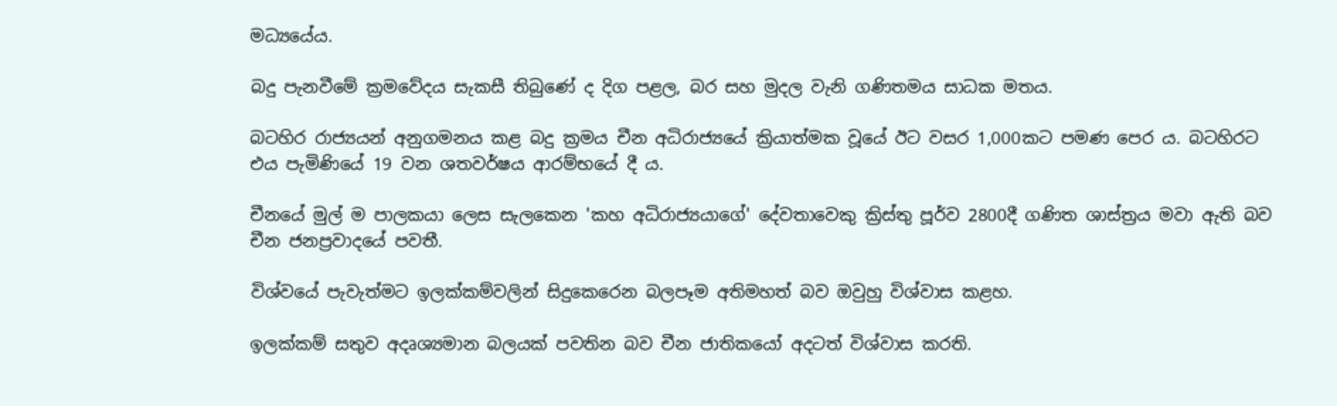මධ්‍යයේය.

බදු පැනවීමේ ක්‍රමවේදය සැකසී තිබුණේ ද දිග පළල, බර සහ මුදල වැනි ගණිතමය සාධක මතය.

බටහිර රාජ්‍යයන් අනුගමනය කළ බදු ක්‍රමය චීන අධිරාජ්‍යයේ ක්‍රියාත්මක වූයේ ඊට වසර 1,000කට පමණ පෙර ය. බටහිරට එය පැමිණියේ 19 වන ශතවර්ෂය ආරම්භයේ දී ය.

චීනයේ මුල් ම පාලකයා ලෙස සැලකෙන 'කහ අධිරාජ්‍යයාගේ' දේවතාවෙකු ක්‍රිස්තු පූර්ව 2800දී ගණිත ශාස්ත්‍රය මවා ඇති බව චීන ජනප්‍රවාදයේ පවතී.

විශ්වයේ පැවැත්මට ඉලක්කම්වලින් සිදුකෙරෙන බලපෑම අතිමහත් බව ඔවුහු විශ්වාස කළහ.

ඉලක්කම් සතුව අදෘශ්‍යමාන බලයක් පවතින බව චීන ජාතිකයෝ අදටත් විශ්වාස කරති.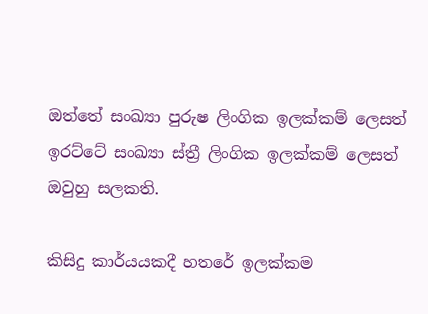ඔත්තේ සංඛ්‍යා පුරුෂ ලිංගික ඉලක්කම් ලෙසත් ඉරට්ටේ සංඛ්‍යා ස්ත්‍රී ලිංගික ඉලක්කම් ලෙසත් ඔවුහු සලකති.

කිසිදු කාර්යයකදී හතරේ ඉලක්කම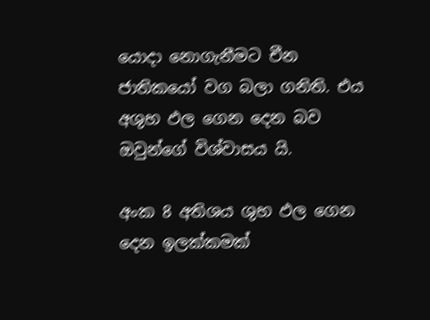යොදා නොගැනීමට චීන ජාතිකයෝ වග බලා ගනිති. එය අශුභ ඵල ගෙන දෙන බව ඔවුන්ගේ විශ්වාසය යි.

අංක 8 අතිශය ශුභ ඵල ගෙන දෙන ඉලක්කමක්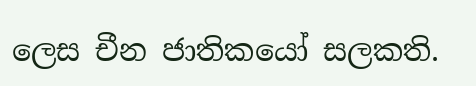ලෙස චීන ජාතිකයෝ සලකති.